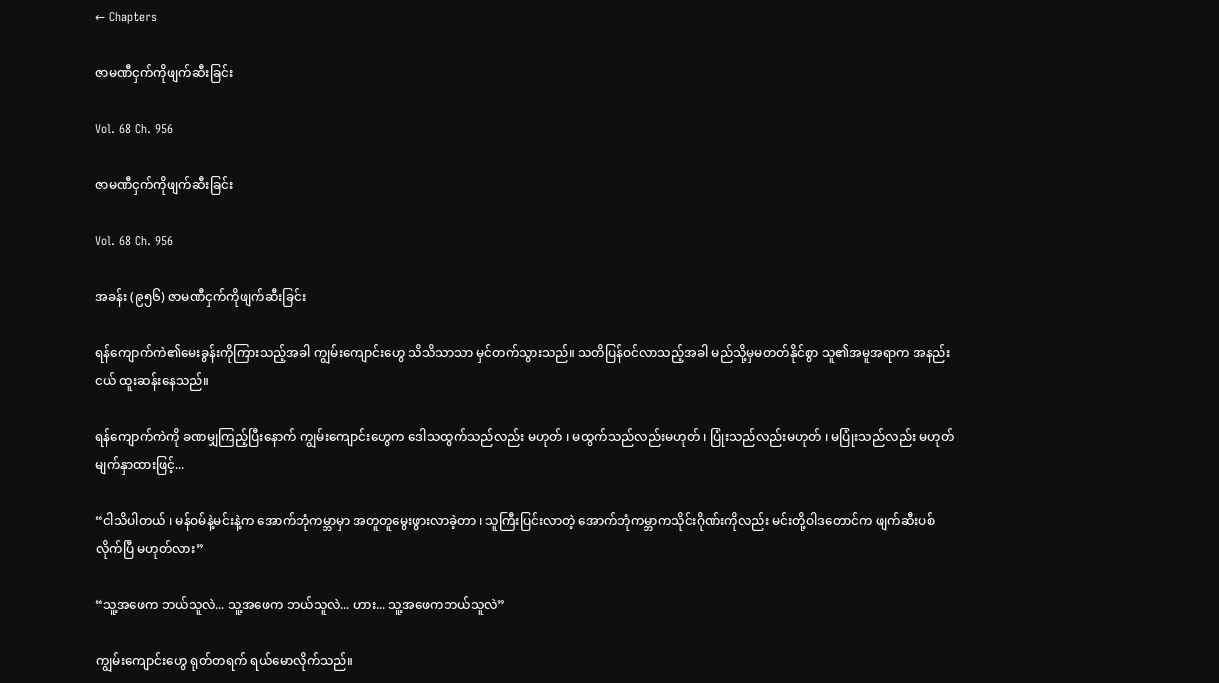← Chapters

ဇာမဏီငှက်ကိုဖျက်ဆီးခြင်း

Vol. 68 Ch. 956

ဇာမဏီငှက်ကိုဖျက်ဆီးခြင်း

Vol. 68 Ch. 956

အခန်း (၉၅၆) ဇာမဏီငှက်ကိုဖျက်ဆီးခြင်း

ရန်ကျောက်ကဲ၏မေးခွန်းကိုကြားသည့်အခါ ကျွမ်းကျောင်းဟွေ သိသိသာသာ မှင်တက်သွားသည်။ သတိပြန်ဝင်လာသည့်အခါ မည်သို့မှမတတ်နိုင်စွာ သူ၏အမူအရာက အနည်းငယ် ထူးဆန်းနေသည်။

ရန်ကျောက်ကဲကို ခဏမျှကြည့်ပြီးနောက် ကျွမ်းကျောင်းဟွေက ဒေါသထွက်သည်လည်း မဟုတ် ၊ မထွက်သည်လည်းမဟုတ် ၊ ပြုံးသည်လည်းမဟုတ် ၊ မပြုံးသည်လည်း မဟုတ် မျက်နှာထားဖြင့်...

“ငါသိပါတယ် ၊ မန်ဝမ်နဲ့မင်းနဲ့က အောက်ဘုံကမ္ဘာမှာ အတူတူမွေးဖွားလာခဲ့တာ ၊ သူကြီးပြင်းလာတဲ့ အောက်ဘုံကမ္ဘာကသိုင်းဂိုဏ်းကိုလည်း မင်းတို့ဝါဒတောင်က ဖျက်ဆီးပစ်လိုက်ပြီ မဟုတ်လား”

“သူ့အဖေက ဘယ်သူလဲ... သူ့အဖေက ဘယ်သူလဲ... ဟား... သူ့အဖေကဘယ်သူလဲ”

ကျွမ်းကျောင်းဟွေ ရုတ်တရက် ရယ်မောလိုက်သည်။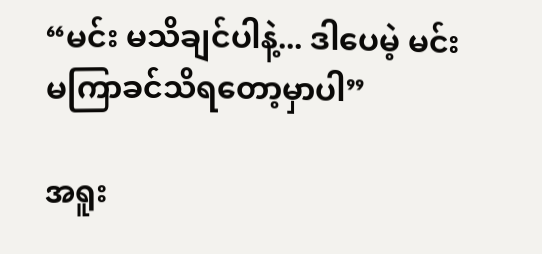“မင်း မသိချင်ပါနဲ့... ဒါပေမဲ့ မင်းမကြာခင်သိရတော့မှာပါ”

အရူး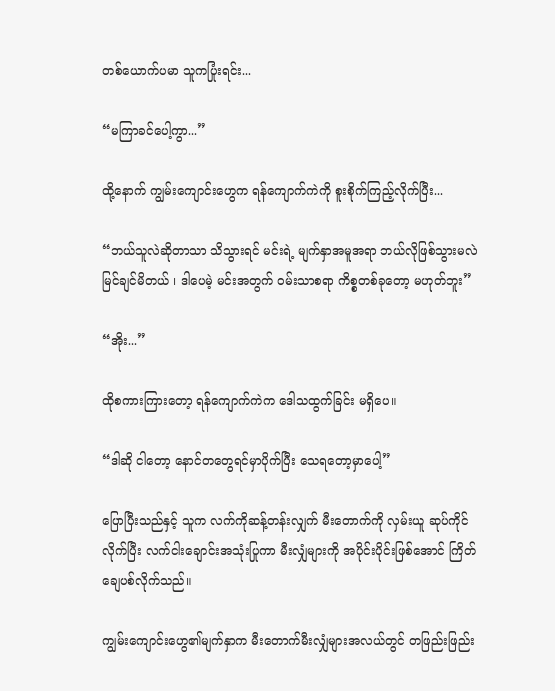တစ်ယောက်ပမာ သူကပြုံးရင်း...

“မကြာခင်ပေါ့ကွာ...”

ထို့နောက် ကျွမ်းကျောင်းဟွေက ရန်ကျောက်ကဲကို စူးစိုက်ကြည့်လိုက်ပြီး...

“ဘယ်သူလဲဆိုတာသာ သိသွားရင် မင်းရဲ့ မျက်နှာအမူအရာ ဘယ်လိုဖြစ်သွားမလဲ မြင်ချင်မိတယ် ၊ ဒါပေမဲ့ မင်းအတွက် ဝမ်းသာစရာ ကိစ္စတစ်ခုတော့ မဟုတ်ဘူး”

“အိုး...”

ထိုစကားကြားတော့ ရန်ကျောက်ကဲက ဒေါသထွက်ခြင်း မရှိပေ။

“ဒါဆို ငါတော့ နောင်တတွေရင်မှာပိုက်ပြီး သေရတော့မှာပေါ့”

ပြောပြီးသည်နှင့် သူက လက်ကိုဆန့်တန်းလျှက် မီးတောက်ကို လှမ်းယူ ဆုပ်ကိုင်လိုက်ပြီး လက်ငါးချောင်းအသုံးပြုကာ မီးလျှံများကို အပိုင်းပိုင်းဖြစ်အောင် ကြိတ်ချေပစ်လိုက်သည်။

ကျွမ်းကျောင်းဟွေ၏မျက်နှာက မီးတောက်မီးလျှံများအလယ်တွင် တဖြည်းဖြည်း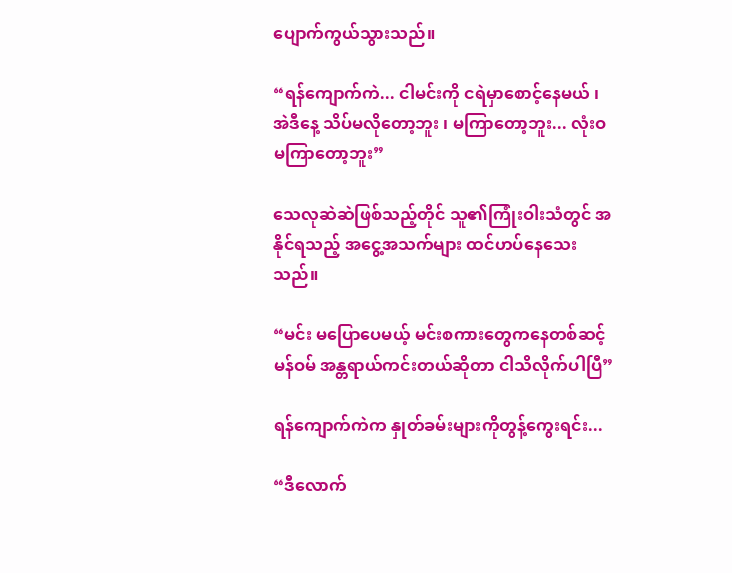ပျောက်ကွယ်သွားသည်။

“ရန်ကျောက်ကဲ... ငါမင်းကို ငရဲမှာစောင့်နေမယ် ၊ အဲဒီနေ့ သိပ်မလိုတော့ဘူး ၊ မကြာတော့ဘူး... လုံးဝ မကြာတော့ဘူး”

သေလုဆဲဆဲဖြစ်သည့်တိုင် သူ၏ကြုံးဝါးသံတွင် အနိုင်ရသည့် အငွေ့အသက်များ ထင်ဟပ်နေသေးသည်။

“မင်း မပြောပေမယ့် မင်းစကားတွေကနေတစ်ဆင့် မန်ဝမ် အန္တရာယ်ကင်းတယ်ဆိုတာ ငါသိလိုက်ပါပြီ”

ရန်ကျောက်ကဲက နှုတ်ခမ်းများကိုတွန့်ကွေးရင်း...

“ဒီလောက်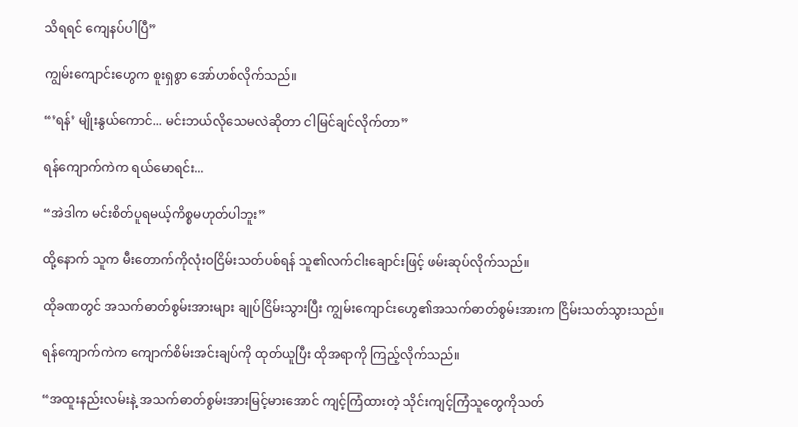သိရရင် ကျေနပ်ပါပြီ”

ကျွမ်းကျောင်းဟွေက စူးရှစွာ အော်ဟစ်လိုက်သည်။

“’ရန်’ မျိုးနွယ်ကောင်... မင်းဘယ်လိုသေမလဲဆိုတာ ငါမြင်ချင်လိုက်တာ”

ရန်ကျောက်ကဲက ရယ်မောရင်း...

“အဲဒါက မင်းစိတ်ပူရမယ့်ကိစ္စမဟုတ်ပါဘူး”

ထို့နောက် သူက မီးတောက်ကိုလုံးဝငြိမ်းသတ်ပစ်ရန် သူ၏လက်ငါးချောင်းဖြင့် ဖမ်းဆုပ်လိုက်သည်။

ထိုခဏတွင် အသက်ဓာတ်စွမ်းအားများ ချုပ်ငြိမ်းသွားပြီး ကျွမ်းကျောင်းဟွေ၏အသက်ဓာတ်စွမ်းအားက ငြိမ်းသတ်သွားသည်။

ရန်ကျောက်ကဲက ကျောက်စိမ်းအင်းချပ်ကို ထုတ်ယူပြီး ထိုအရာကို ကြည့်လိုက်သည်။

“အထူးနည်းလမ်းနဲ့ အသက်ဓာတ်စွမ်းအားမြင့်မားအောင် ကျင့်ကြံထားတဲ့ သိုင်းကျင့်ကြံသူတွေကိုသတ်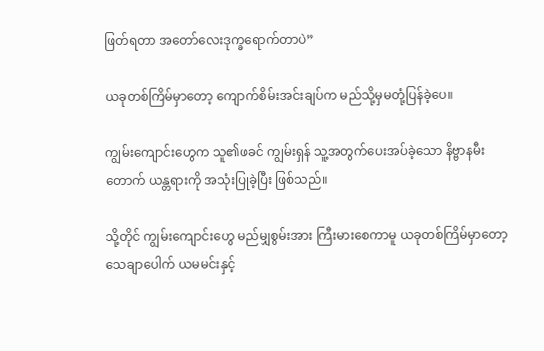ဖြတ်ရတာ အတော်လေးဒုက္ခရောက်တာပဲ”

ယခုတစ်ကြိမ်မှာတော့ ကျောက်စိမ်းအင်းချပ်က မည်သို့မှမတုံ့ပြန်ခဲ့ပေ။

ကျွမ်းကျောင်းဟွေက သူ၏ဖခင် ကျွမ်းရှန် သူ့အတွက်ပေးအပ်ခဲ့သော နိဗ္ဗာနမီးတောက် ယန္တရားကို အသုံးပြုခဲ့ပြီး ဖြစ်သည်။

သို့တိုင် ကျွမ်းကျောင်းဟွေ မည်မျှစွမ်းအား ကြီးမားစေကာမူ ယခုတစ်ကြိမ်မှာတော့ သေချာပေါက် ယမမင်းနှင့်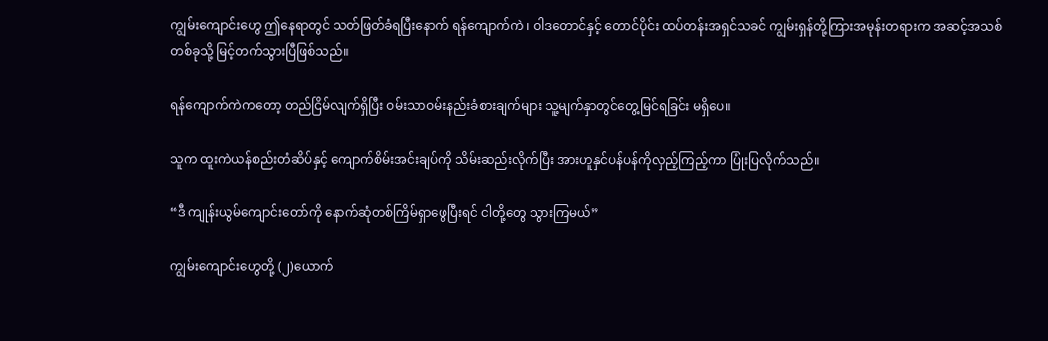ကျွမ်းကျောင်းဟွေ ဤနေရာတွင် သတ်ဖြတ်ခံရပြီးနောက် ရန်ကျောက်ကဲ ၊ ဝါဒတောင်နှင့် တောင်ပိုင်း ထပ်တန်းအရှင်သခင် ကျွမ်းရှန်တို့ကြားအမုန်းတရားက အဆင့်အသစ်တစ်ခုသို့ မြင့်တက်သွားပြီဖြစ်သည်။

ရန်ကျောက်ကဲကတော့ တည်ငြိမ်လျက်ရှိပြီး ဝမ်းသာဝမ်းနည်းခံစားချက်များ သူ့မျက်နှာတွင်တွေ့မြင်ရခြင်း မရှိပေ။

သူက ထူးကဲယန်စည်းတံဆိပ်နှင့် ကျောက်စိမ်းအင်းချပ်ကို သိမ်းဆည်းလိုက်ပြီး အားဟူနှင်ပန်ပန်ကိုလှည့်ကြည့်ကာ ပြုံးပြလိုက်သည်။

“ဒီ ကျုန်းယွမ်ကျောင်းတော်ကို နောက်ဆုံတစ်ကြိမ်ရှာဖွေပြီးရင် ငါတို့တွေ သွားကြမယ်”

ကျွမ်းကျောင်းဟွေတို့ (၂)ယောက်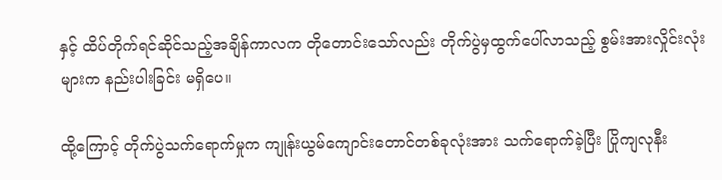နှင့် ထိပ်တိုက်ရင်ဆိုင်သည့်အချိန်ကာလက တိုတောင်းသော်လည်း တိုက်ပွဲမှထွက်ပေါ်လာသည့် စွမ်းအားလှိုင်းလုံးများက နည်းပါးခြင်း မရှိပေ။

ထို့ကြောင့် တိုက်ပွဲသက်ရောက်မှုက ကျုန်းယွမ်ကျောင်းတောင်တစ်ခုလုံးအား သက်ရောက်ခဲ့ပြီး ပြိုကျလုနီး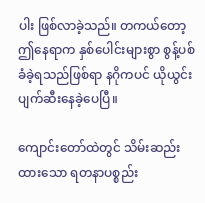ပါး ဖြစ်လာခဲ့သည်။ တကယ်တော့ ဤနေရာက နှစ်ပေါင်းများစွာ စွန့်ပစ်ခံခဲ့ရသည်ဖြစ်ရာ နဂိုကပင် ယိုယွင်းပျက်ဆီးနေခဲ့ပေပြီ။

ကျောင်းတော်ထဲတွင် သိမ်းဆည်းထားသော ရတနာပစ္စည်း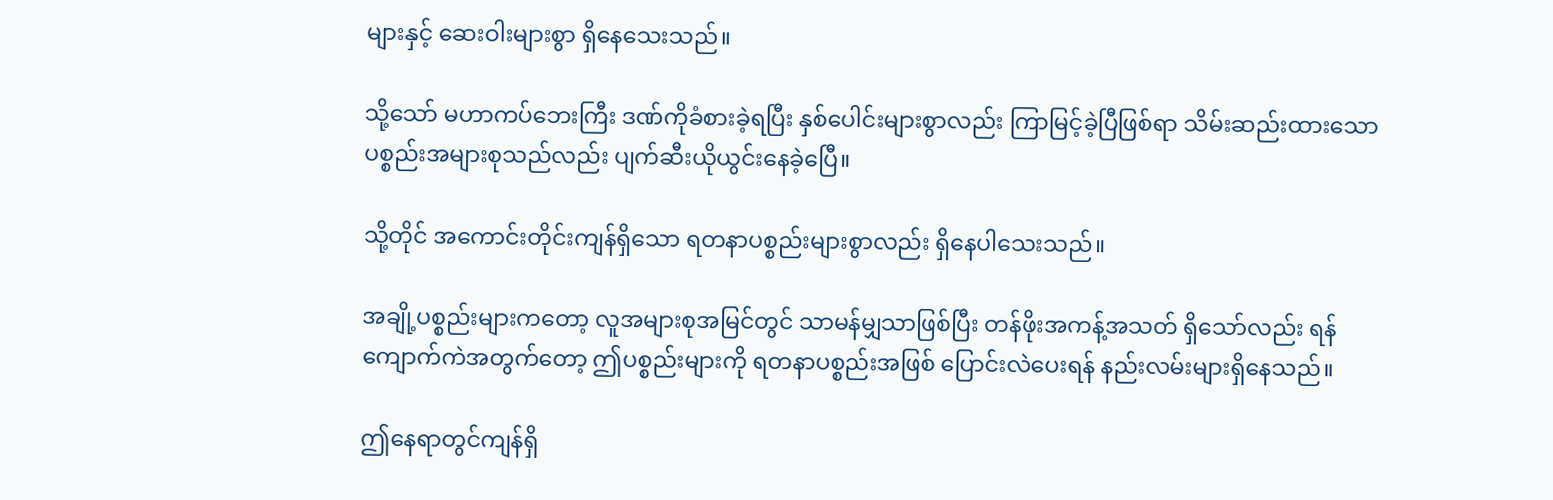များနှင့် ဆေးဝါးများစွာ ရှိနေသေးသည်။

သို့သော် မဟာကပ်ဘေးကြီး ဒဏ်ကိုခံစားခဲ့ရပြီး နှစ်ပေါင်းများစွာလည်း ကြာမြင့်ခဲ့ပြီဖြစ်ရာ သိမ်းဆည်းထားသော ပစ္စည်းအများစုသည်လည်း ပျက်ဆီးယိုယွင်းနေခဲ့ပြေီ။

သို့တိုင် အကောင်းတိုင်းကျန်ရှိသော ရတနာပစ္စည်းများစွာလည်း ရှိနေပါသေးသည်။

အချို့ပစ္စည်းများကတော့ လူအများစုအမြင်တွင် သာမန်မျှသာဖြစ်ပြီး တန်ဖိုးအကန့်အသတ် ရှိသော်လည်း ရန်ကျောက်ကဲအတွက်တော့ ဤပစ္စည်းများကို ရတနာပစ္စည်းအဖြစ် ပြောင်းလဲပေးရန် နည်းလမ်းများရှိနေသည်။

ဤနေရာတွင်ကျန်ရှိ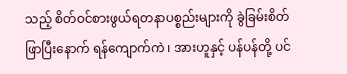သည့် စိတ်ဝင်စားဖွယ်ရတနာပစ္စည်းများကို ခွဲခြမ်းစိတ်ဖြာပြီးနောက် ရန်ကျောက်ကဲ ၊ အားဟူနှင့် ပန်ပန်တို့ ပင်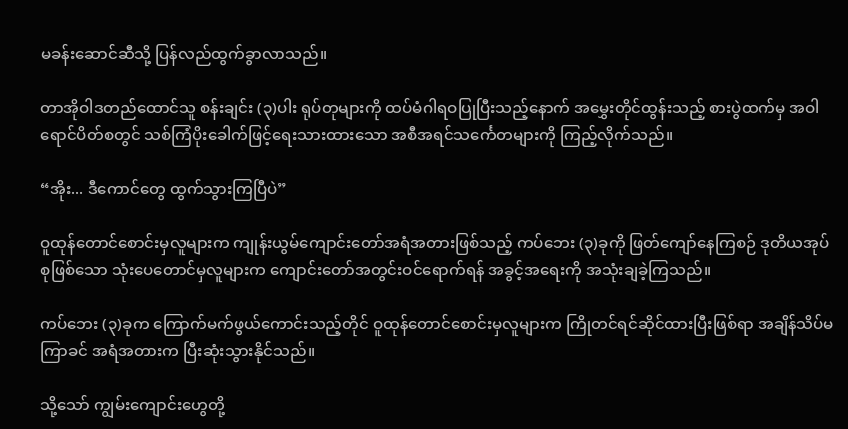မခန်းဆောင်ဆီသို့ ပြန်လည်ထွက်ခွာလာသည်။

တာအိုဝါဒတည်ထောင်သူ စန်းချင်း (၃)ပါး ရုပ်တုများကို ထပ်မံဂါရဝပြုပြီးသည့်နောက် အမွှေးတိုင်ထွန်းသည့် စားပွဲထက်မှ အဝါရောင်ပိတ်စတွင် သစ်ကြံပိုးခေါက်ဖြင့်ရေးသားထားသော အစီအရင်သင်္ကေတများကို ကြည့်လိုက်သည်။

“အိုး... ဒီကောင်တွေ ထွက်သွားကြပြီပဲ”

ဝူထုန်တောင်စောင်းမှလူများက ကျုန်းယွမ်ကျောင်းတော်အရံအတားဖြစ်သည့် ကပ်ဘေး (၃)ခုကို ဖြတ်ကျော်နေကြစဉ် ဒုတိယအုပ်စုဖြစ်သော သုံးပေတောင်မှလူများက ကျောင်းတော်အတွင်းဝင်ရောက်ရန် အခွင့်အရေးကို အသုံးချခဲ့ကြသည်။

ကပ်ဘေး (၃)ခုက ကြောက်မက်ဖွယ်ကောင်းသည့်တိုင် ဝူထုန်တောင်စောင်းမှလူများက ကြိုတင်ရင်ဆိုင်ထားပြီးဖြစ်ရာ အချိန်သိပ်မကြာခင် အရံအတားက ပြီးဆုံးသွားနိုင်သည်။

သို့သော် ကျွမ်းကျောင်းဟွေတို့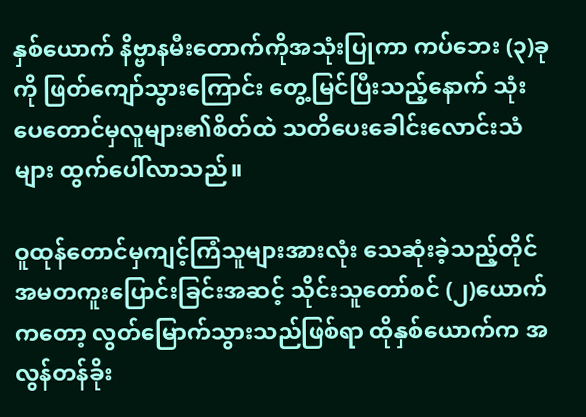နှစ်ယောက် နိဗ္ဗာနမီးတောက်ကိုအသုံးပြုကာ ကပ်ဘေး (၃)ခုကို ဖြတ်ကျော်သွားကြောင်း တွေ့မြင်ပြီးသည့်နောက် သုံးပေတောင်မှလူများ၏စိတ်ထဲ သတိပေးခေါင်းလောင်းသံများ ထွက်ပေါ်လာသည်။

ဝူထုန်တောင်မှကျင့်ကြံသူများအားလုံး သေဆုံးခဲ့သည့်တိုင် အမတကူးပြောင်းခြင်းအဆင့် သိုင်းသူတော်စင် (၂)ယောက်ကတော့ လွတ်မြောက်သွားသည်ဖြစ်ရာ ထိုနှစ်ယောက်က အလွန်တန်ခိုး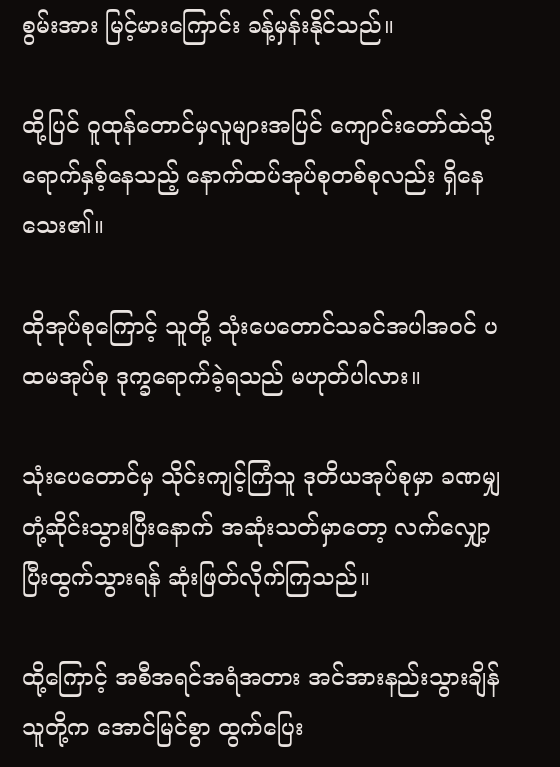စွမ်းအား မြင့်မားကြောင်း ခန့်မှန်းနိုင်သည်။

ထို့ပြင် ဝူထုန်တောင်မှလူများအပြင် ကျောင်းတော်ထဲသို့ရောက်နှစ့်နေသည့် နောက်ထပ်အုပ်စုတစ်စုလည်း ရှိနေသေး၏။

ထိုအုပ်စုကြောင့် သူတို့ သုံးပေတောင်သခင်အပါအဝင် ပထမအုပ်စု ဒုက္ခရောက်ခဲ့ရသည် မဟုတ်ပါလား။

သုံးပေတောင်မှ သိုင်းကျင့်ကြံသူ ဒုတိယအုပ်စုမှာ ခဏမျှတုံ့ဆိုင်းသွားပြီးနောက် အဆုံးသတ်မှာတော့ လက်လျှော့ပြီးထွက်သွားရန် ဆုံးဖြတ်လိုက်ကြသည်။

ထို့ကြောင့် အစီအရင်အရံအတား အင်အားနည်းသွားချိန် သူတို့က အောင်မြင်စွာ ထွက်ပြေး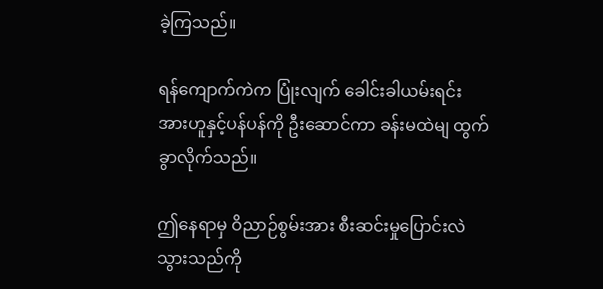ခဲ့ကြသည်။

ရန်ကျောက်ကဲက ပြုံးလျက် ခေါင်းခါယမ်းရင်း အားဟူနှင့်ပန်ပန်ကို ဦးဆောင်ကာ ခန်းမထဲမျ ထွက်ခွာလိုက်သည်။

ဤနေရာမှ ဝိညာဉ်စွမ်းအား စီးဆင်းမှုပြောင်းလဲသွားသည်ကို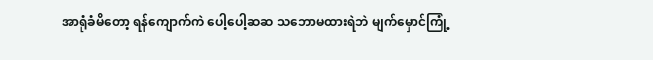အာရုံခံမိတော့ ရန်ကျောက်ကဲ ပေါ့ပေါ့ဆဆ သ‌ဘောမထားရဲဘဲ မျက်မှောင်ကြုံ့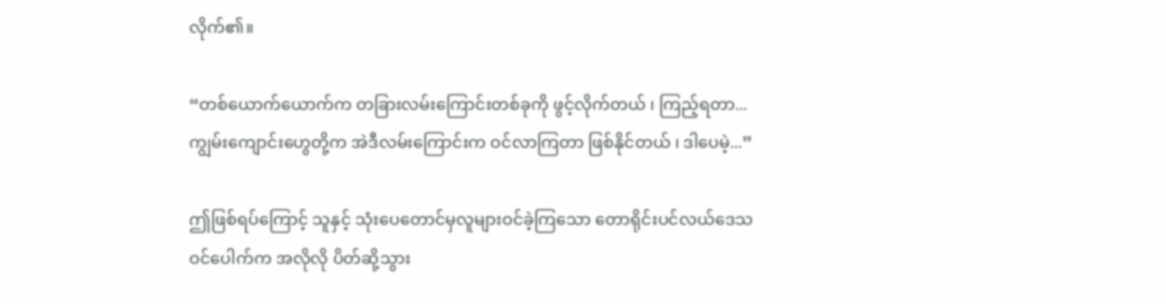လိုက်၏။

“တစ်ယောက်ယောက်က တခြားလမ်းကြောင်းတစ်ခုကို ဖွင့်လိုက်တယ် ၊ ကြည့်ရတာ... ကျွမ်းကျောင်းဟွေတို့က အဲဒီလမ်းကြောင်းက ဝင်လာကြတာ ဖြစ်နိုင်တယ် ၊ ဒါပေမဲ့...”

ဤဖြစ်ရပ်ကြောင့် သူနှင့် သုံးပေတောင်မှလူများဝင်ခဲ့ကြသော တောရိုင်းပင်လယ်ဒေသ ဝင်ပေါက်က အလိုလို ပိတ်ဆို့သွား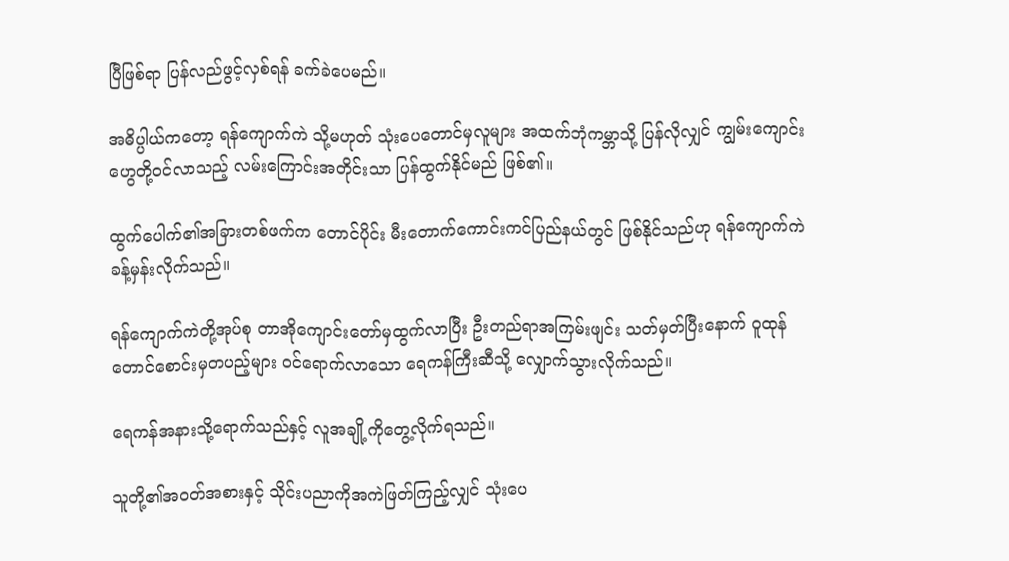ပြီဖြစ်ရာ ပြန်လည်ဖွင့်လှစ်ရန် ခက်ခဲပေမည်။

အဓိပ္ပါယ်ကတော့ ရန်ကျောက်ကဲ သို့မဟုတ် သုံးပေတောင်မှလူများ အထက်ဘုံကမ္ဘာသို့ ပြန်လိုလျှင် ကျွမ်းကျောင်းဟွေတို့ဝင်လာသည့် လမ်းကြောင်းအတိုင်းသာ ပြန်ထွက်နိုင်မည် ဖြစ်၏။

ထွက်ပေါက်၏အခြားတစ်ဖက်က တောင်ပိုင်း မီးတောက်ကောင်းကင်ပြည်နယ်တွင် ဖြစ်နိုင်သည်ဟု ရန်ကျောက်ကဲ ခန့်မှန်းလိုက်သည်။

ရန်ကျောက်ကဲတို့အုပ်စု တာအိုကျောင်းတော်မှထွက်လာပြီး ဦးတည်ရာအကြမ်းဖျင်း သတ်မှတ်ပြီးနောက် ဝူထုန်တောင်စောင်းမှတပည့်များ ဝင်ရောက်လာသော ရေကန်ကြီးဆီသို့ လျှောက်သွားလိုက်သည်။

ရေကန်အနားသို့ရောက်သည်နှင့် လူအချို့ကိုတွေ့လိုက်ရသည်။

သူတို့၏အဝတ်အစားနှင့် သိုင်းပညာကိုအကဲဖြတ်ကြည့်လျှင် သုံးပေ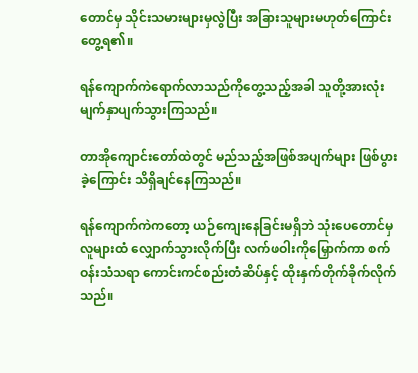တောင်မှ သိုင်းသမားများမှလွဲပြီး အခြားသူများမဟုတ်ကြောင်း တွေ့ရ၏။

ရန်ကျောက်ကဲရောက်လာသည်ကိုတွေ့သည့်အခါ သူတို့အားလုံး မျက်နှာပျက်သွားကြသည်။

တာအိုကျောင်းတော်ထဲတွင် မည်သည့်အဖြစ်အပျက်များ ဖြစ်ပွားခဲ့ကြောင်း သိရှိချင်နေကြသည်။

ရန်ကျောက်ကဲကတော့ ယဉ်ကျေးနေခြင်းမရှိဘဲ သုံးပေတောင်မှလူများထံ လျှောက်သွားလိုက်ပြီး လက်ဖဝါးကိုမြှောက်ကာ စက်ဝန်းသံသရာ ကောင်းကင်စည်းတံဆိပ်နှင့် ထိုးနှက်တိုက်ခိုက်လိုက်သည်။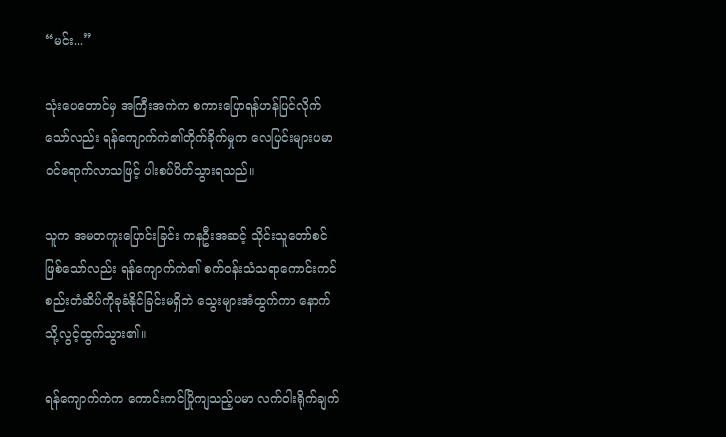“မင်း...”

သုံးပေတောင်မှ အကြီးအကဲက စကားပြောရန်ဟန်ပြင်လိုက်သော်လည်း ရန်ကျောက်ကဲ၏တိုက်ခိုက်မှုက လေပြင်းများပမာ ဝင်ရောက်လာသဖြင့် ပါးစပ်ပိတ်သွားရသည်။

သူက အမတကူးပြောင်းခြင်း ကနဦးအဆင့် သိုင်းသူတော်စင်ဖြစ်သော်လည်း ရန်ကျောက်ကဲ၏ စက်ဝန်းသံသရာကောင်းကင်စည်းတံဆိပ်ကိုခုခံနိုင်ခြင်းမရှိဘဲ သွေးများအံထွက်ကာ နောက်သို့လွင့်ထွက်သွား၏။

ရန်ကျောက်ကဲက ကောင်းကင်ပြိုကျသည့်ပမာ လက်ဝါးရိုက်ချက်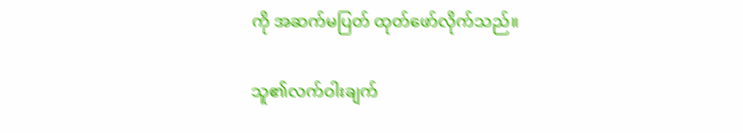ကို အဆက်မပြတ် ထုတ်ဖော်လိုက်သည်။

သူ၏လက်ဝါးချက်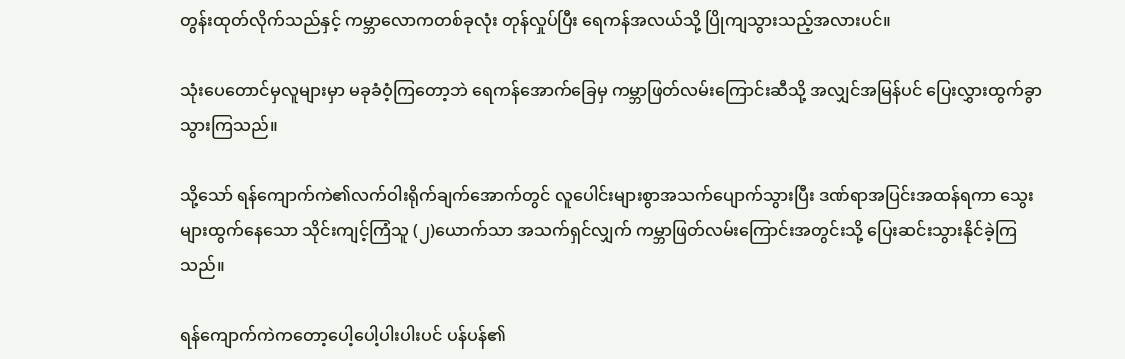တွန်းထုတ်လိုက်သည်နှင့် ကမ္ဘာလောကတစ်ခုလုံး တုန်လှုပ်ပြီး ရေကန်အလယ်သို့ ပြိုကျသွားသည့်အလားပင်။

သုံးပေတောင်မှလူများမှာ မခုခံဝံ့ကြတော့ဘဲ ရေကန်အောက်ခြေမှ ကမ္ဘာဖြတ်လမ်းကြောင်းဆီသို့ အလျှင်အမြန်ပင် ပြေးလွှားထွက်ခွာသွားကြသည်။

သို့သော် ရန်ကျောက်ကဲ၏လက်ဝါးရိုက်ချက်အောက်တွင် လူပေါင်းများစွာအသက်ပျောက်သွားပြီး ဒဏ်ရာအပြင်းအထန်ရကာ သွေးများထွက်နေသော သိုင်းကျင့်ကြံသူ (၂)ယောက်သာ အသက်ရှင်လျှက် ကမ္ဘာဖြတ်လမ်းကြောင်းအတွင်းသို့ ပြေးဆင်းသွားနိုင်ခဲ့ကြသည်။

ရန်ကျောက်ကဲကတော့ပေါ့ပေါ့ပါးပါးပင် ပန်ပန်၏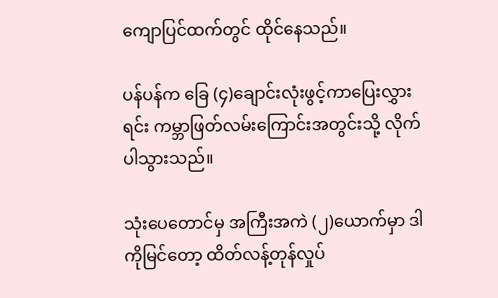ကျောပြင်ထက်တွင် ထိုင်နေသည်။

ပန်ပန်က ခြေ (၄)ချောင်းလုံးဖွင့်ကာပြေးလွှားရင်း ကမ္ဘာဖြတ်လမ်းကြောင်းအတွင်းသို့ လိုက်ပါသွားသည်။

သုံးပေတောင်မှ အကြီးအကဲ (၂)ယောက်မှာ ဒါကိုမြင်တော့ ထိတ်လန့်တုန်လှုပ်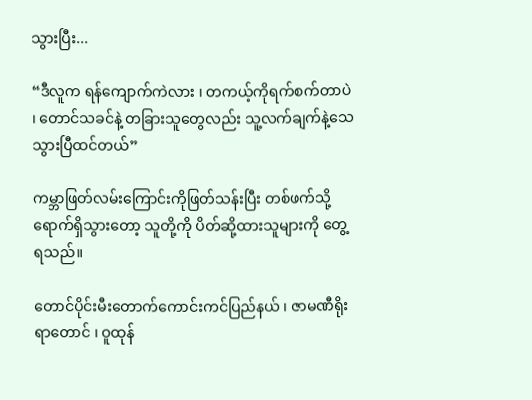သွားပြီး...

“ဒီလူက ရန်ကျောက်ကဲလား ၊ တကယ့်ကိုရက်စက်တာပဲ ၊ တောင်သခင်နဲ့ တခြားသူတွေလည်း သူ့လက်ချက်နဲ့သေသွားပြီထင်တယ်”

ကမ္ဘာဖြတ်လမ်းကြောင်းကိုဖြတ်သန်းပြီး တစ်ဖက်သို့ရောက်ရှိသွားတော့ သူတို့ကို ပိတ်ဆို့ထားသူများကို တွေ့ရသည်။

တောင်ပိုင်းမီးတောက်ကောင်းကင်ပြည်နယ် ၊ ဇာမဏီရိုးရာတောင် ၊ ဝူထုန်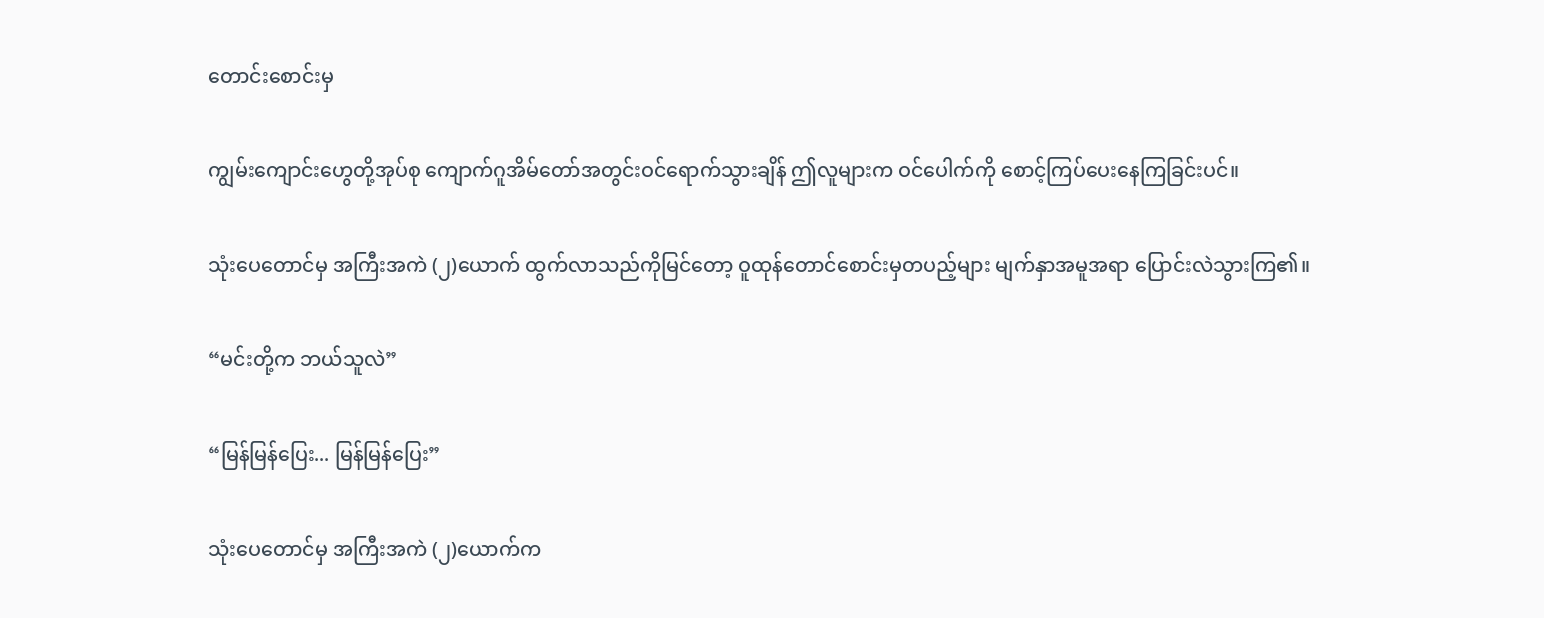တောင်းစောင်းမှ

ကျွမ်းကျောင်းဟွေတို့အုပ်စု ကျောက်ဂူအိမ်တော်အတွင်းဝင်ရောက်သွားချိန် ဤလူများက ဝင်ပေါက်ကို စောင့်ကြပ်ပေးနေကြခြင်းပင်။

သုံးပေတောင်မှ အကြီးအကဲ (၂)ယောက် ထွက်လာသည်ကိုမြင်တော့ ဝူထုန်တောင်စောင်းမှတပည့်များ မျက်နှာအမူအရာ ပြောင်းလဲသွားကြ၏။

“မင်းတို့က ဘယ်သူလဲ”

“မြန်မြန်ပြေး... မြန်မြန်ပြေး”

သုံးပေတောင်မှ အကြီးအကဲ (၂)ယောက်က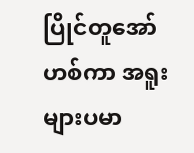ပြိုင်တူအော်ဟစ်ကာ အရူးများပမာ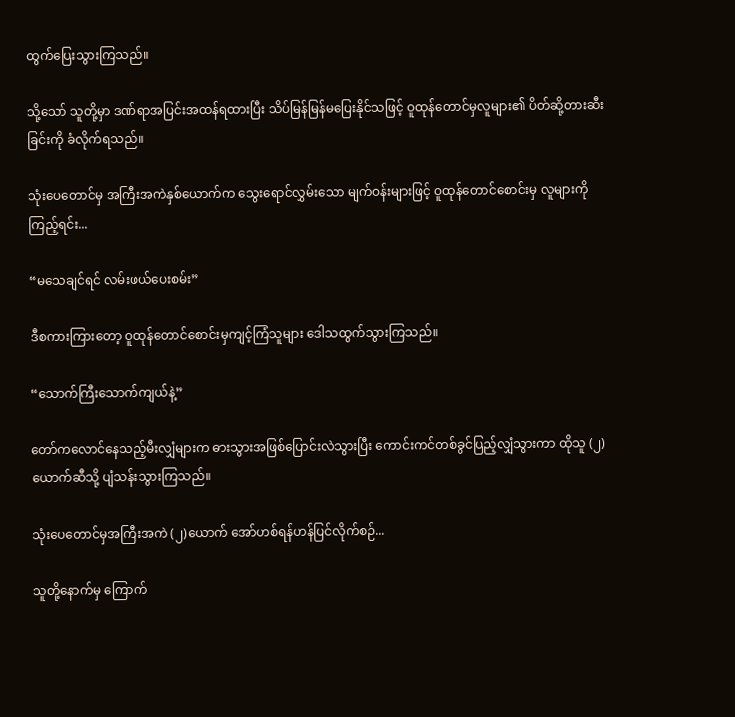ထွက်ပြေးသွားကြသည်။

သို့သော် သူတို့မှာ ဒဏ်ရာအပြင်းအထန်ရထားပြီး သိပ်မြန်မြန်မပြေးနိုင်သဖြင့် ဝူထုန်တောင်မှလူများ၏ ပိတ်ဆို့တားဆီးခြင်းကို ခံလိုက်ရသည်။

သုံးပေတောင်မှ အကြီးအကဲနှစ်ယောက်က သွေးရောင်လွှမ်းသော မျက်ဝန်းများဖြင့် ဝူထုန်တောင်စောင်းမှ လူများကိုကြည့်ရင်း...

“မသေချင်ရင် လမ်းဖယ်ပေးစမ်း”

ဒီစကားကြားတော့ ဝူထုန်တောင်စောင်းမှကျင့်ကြံသူများ ဒေါသထွက်သွားကြသည်။

“သောက်ကြီးသောက်ကျယ်နဲ့”

တော်ကလောင်နေသည့်မီးလျှံများက ဓားသွားအဖြစ်ပြောင်းလဲသွားပြီး ကောင်းကင်တစ်ခွင်ပြည့်လျှံသွားကာ ထိုသူ (၂)ယောက်ဆီသို့ ပျံသန်းသွားကြသည်။

သုံးပေတောင်မှအကြီးအကဲ (၂)ယောက် အော်ဟစ်ရန်ဟန်ပြင်လိုက်စဉ်...

သူတို့နောက်မှ ကြောက်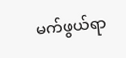မက်ဖွယ်ရာ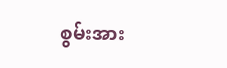စွမ်းအား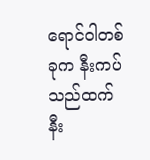ရောင်ဝါတစ်ခုက နီးကပ်သည်ထက် နီး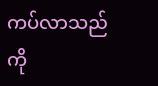ကပ်လာသည်ကို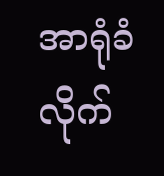အာရုံခံလိုက်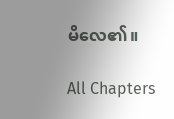မိလေ၏။

All Chapters